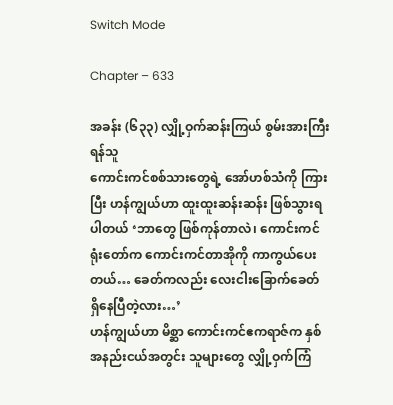Switch Mode

Chapter – 633

အခန်း (၆၃၃) လျှို့ဝှက်ဆန်းကြယ် စွမ်းအားကြီး ရန်သူ
ကောင်းကင်စစ်သားတွေရဲ့ အော်ဟစ်သံကို ကြားပြီး ဟန်ကျွယ်ဟာ ထူးထူးဆန်းဆန်း ဖြစ်သွားရပါတယ် ‘ဘာတွေ ဖြစ်ကုန်တာလဲ၊ ကောင်းကင်ရုံးတော်က ကောင်းကင်တာအိုကို ကာကွယ်ပေးတယ်… ခေတ်ကလည်း လေးငါးခြောက်ခေတ် ရှိနေပြီတဲ့လား…’
ဟန်ကျွယ်ဟာ မိစ္ဆာ ကောင်းကင်ဧကရာဇ်က နှစ်အနည်းငယ်အတွင်း သူများတွေ လျှို့ဝှက်ကြံ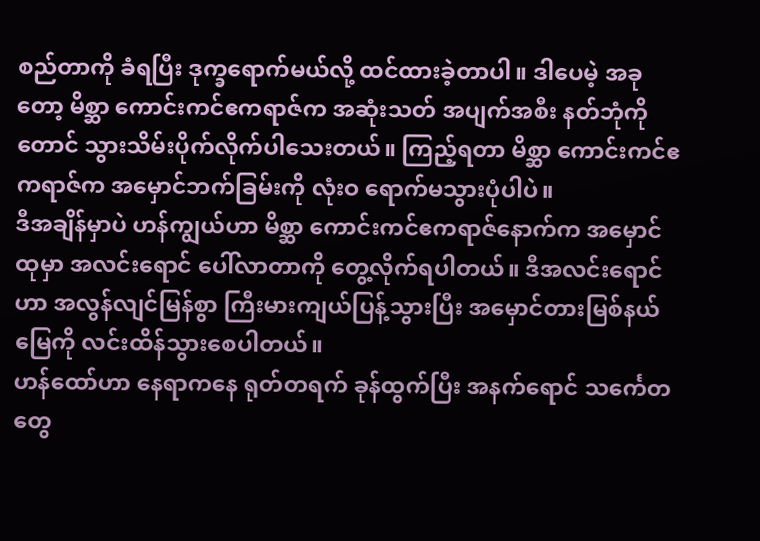စည်တာကို ခံရပြီး ဒုက္ခ‌ရောက်မယ်လို့ ထင်ထားခဲ့တာပါ။ ဒါပေမဲ့ အခုတော့ မိစ္ဆာ ကောင်းကင်ဧကရာဇ်က အဆုံးသတ် အပျက်အစီး နတ်ဘုံကိုတောင် သွားသိမ်းပိုက်လိုက်ပါသေးတယ်။ ကြည့်ရတာ မိစ္ဆာ ကောင်းကင်ဧကရာဇ်က အမှောင်ဘက်ခြမ်းကို လုံးဝ ရောက်မသွားပုံပါပဲ။
ဒီအချိန်မှာပဲ ဟန်ကျွယ်ဟာ မိစ္ဆာ ကောင်းကင်ဧကရာဇ်နောက်က အမှောင်ထုမှာ အလင်းရောင် ပေါ်လာတာကို တွေ့လိုက်ရပါတယ်။ ဒီအလင်းရောင်ဟာ အလွန်လျင်မြန်စွာ ကြီးမားကျယ်ပြန့်သွားပြီး အမှောင်တားမြစ်နယ်မြေကို လင်းထိန်သွားစေပါတယ်။
ဟန်ထော်ဟာ နေရာကနေ ရုတ်တရက် ခုန်ထွက်ပြီး အနက်ရောင် သင်္ကေတတွေ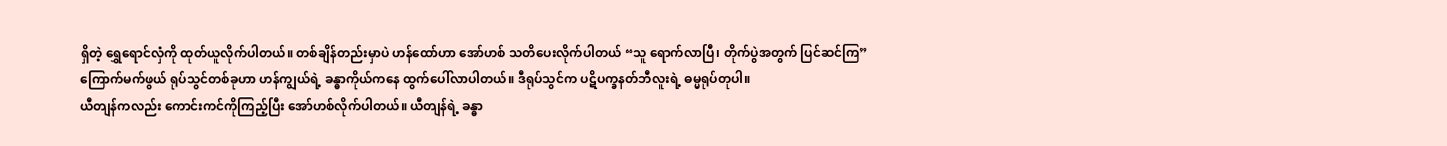ရှိတဲ့ ရွှေရောင်လှံကို ထုတ်ယူလိုက်ပါတယ်။ တစ်ချိန်တည်းမှာပဲ ဟန်ထော်ဟာ အော်ဟစ် သတိပေးလိုက်ပါတယ် “သူ ရောက်လာပြီ၊ တိုက်ပွဲအတွက် ပြင်ဆင်ကြ” ကြောက်မက်ဖွယ် ရုပ်သွင်တစ်ခုဟာ ဟန်ကျွယ်ရဲ့ ခန္ဓာကိုယ်ကနေ ထွက်ပေါ်လာပါတယ်။ ဒီရုပ်သွင်က ပဋိပက္ခနတ်ဘီလူးရဲ့ ဓမ္မရုပ်တုပါ။
ယီတျန်ကလည်း ကောင်းကင်ကိုကြည့်ပြီး အော်ဟစ်လိုက်ပါတယ်။ ယီတျန်ရဲ့ ခန္ဓာ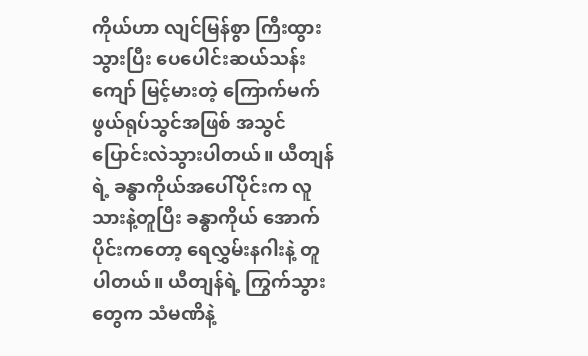ကိုယ်ဟာ လျင်မြန်စွာ ကြီးထွားသွားပြီး ပေပေါင်းဆယ်သန်းကျော် မြင့်မားတဲ့ ကြောက်မက်ဖွယ်ရုပ်သွင်အဖြစ် အသွင် ပြောင်းလဲသွားပါတယ်။ ယီတျန်ရဲ့ ခန္ဓာကိုယ်အပေါ်ပိုင်းက လူသားနဲ့တူပြီး ခန္ဓာကိုယ် အောက်ပိုင်းကတော့ ရေလွှမ်းနဂါးနဲ့ တူပါတယ်။ ယီတျန်ရဲ့ ကြွက်သွားတွေက သံမဏိနဲ့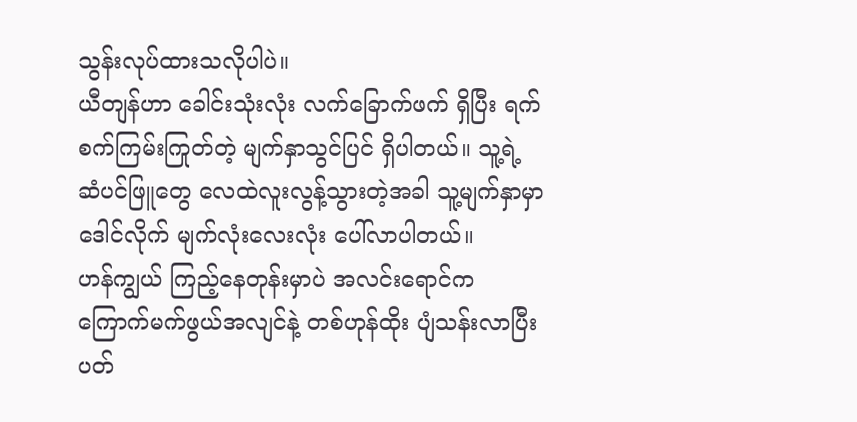သွန်းလုပ်ထားသလိုပါပဲ။
ယီတျန်ဟာ‌ ခေါင်းသုံးလုံး လက်ခြောက်ဖက် ရှိပြီး ရက်စက်ကြမ်းကြုတ်တဲ့ မျက်နှာသွင်ပြင် ရှိပါတယ်။ သူ့ရဲ့ ဆံပင်ဖြူတွေ လေထဲလူးလွန့်သွားတဲ့အခါ သူ့မျက်နှာမှာ ဒေါင်လိုက် မျက်လုံးလေးလုံး ပေါ်လာပါတယ်။
ဟန်ကျွယ် ကြည့်နေတုန်းမှာပဲ အလင်းရောင်က ကြောက်မက်ဖွယ်အလျင်နဲ့ တစ်ဟုန်ထိုး ပျံသန်းလာပြီး ပတ်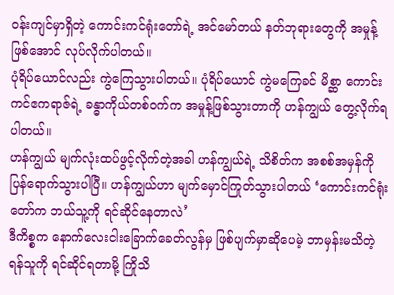ဝန်းကျင်မှာရှိတဲ့ ကောင်းကင်ရုံးတော်ရဲ့ အင်မော်တယ် နတ်ဘုရားတွေကို အမှုန့်ဖြစ်အောင် လုပ်လိုက်ပါတယ်။
ပုံရိပ်ယောင်လည်း ကွဲကြေသွားပါတယ်။ ပုံရိပ်ယောင် ကွဲမကြေခင် မိစ္ဆာ ကောင်းကင်ဧကရာဇ်ရဲ့ ခန္ဓာကိုယ်တစ်ဝက်က အမှုန့်ဖြစ်သွားတာကို ဟန်ကျွယ် တွေ့လိုက်ရပါတယ်။
ဟန်ကျွယ် မျက်လုံးထပ်ဖွင့်လိုက်တဲ့အခါ ဟန်ကျွယ်ရဲ့ သိစိတ်က အစစ်အမှန်ကို ပြန်ရောက်သွားပါပြီ။ ဟန်ကျွယ်ဟာ မျက်မှောင်ကြုတ်သွားပါတယ် ‘ကောင်းကင်ရုံးတော်က ဘယ်သူ့ကို ရင်ဆိုင်နေတာလဲ’
ဒီကိစ္စက နောက်လေးငါးခြောက်ခေတ်လွန်မှ ဖြစ်ပျက်မှာဆိုပေမဲ့ ဘာမှန်းမသိတဲ့ ရန်သူကို ရင်ဆိုင်ရတာမို့ ကြိုသိ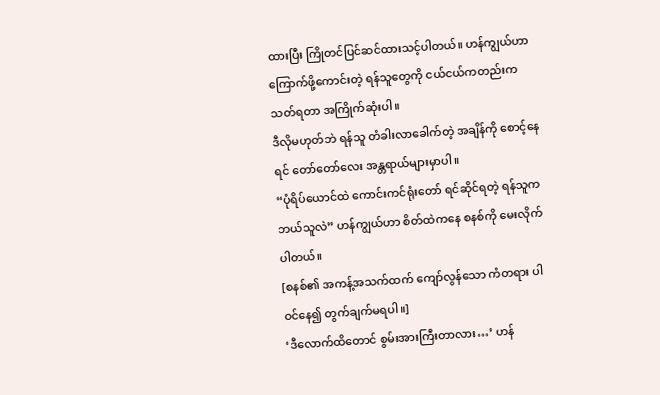ထားပြီး ကြိုတင်ပြင်ဆင်ထားသင့်ပါတယ်။ ဟန်ကျွယ်ဟာ ကြောက်ဖို့ကောင်းတဲ့ ရန်သူတွေကို ငယ်ငယ်ကတည်းက သတ်ရတာ အကြိုက်ဆုံးပါ။
ဒီလိုမဟုတ်ဘဲ ရန်သူ တံခါးလာခေါက်တဲ့ အချိန်ကို စောင့်နေရင် တော်‌တော်လေး အန္တရာယ်များမှာပါ။
“ပုံရိပ်ယောင်ထဲ ကောင်းကင်ရုံးတော် ရင်ဆိုင်ရတဲ့ ရန်သူက ဘယ်သူလဲ” ဟန်ကျွယ်ဟာ စိတ်ထဲကနေ စနစ်ကို မေးလိုက်ပါတယ်။
[စနစ်၏ အကန့်အသက်ထက် ကျော်လွန်သော ကံတရား ပါဝင်နေ၍ တွက်ချက်မရပါ။]
‘ဒီလောက်ထိတောင် စွမ်းအားကြီးတာလား…’ ဟန်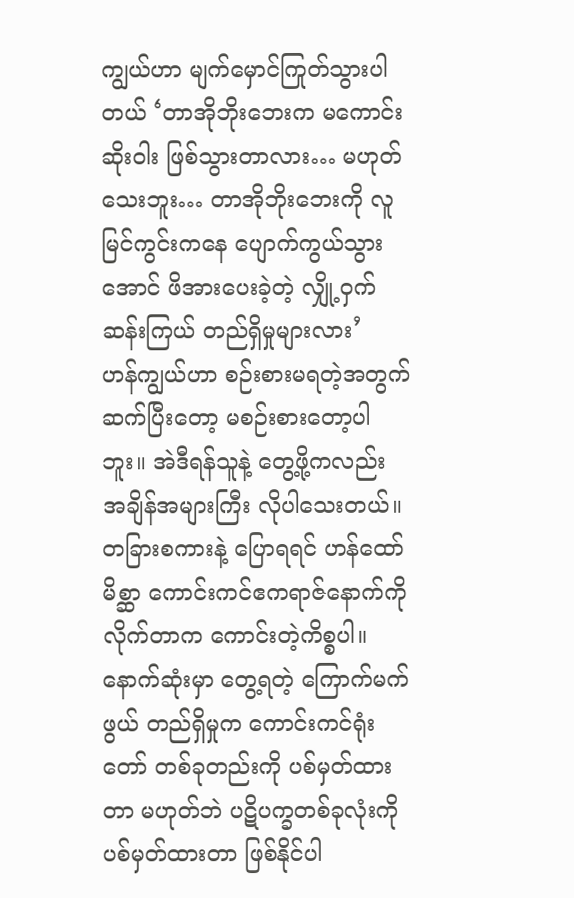ကျွယ်ဟာ မျက်မှောင်ကြုတ်သွားပါတယ် ‘တာအိုဘိုးဘေးက မကောင်းဆိုးဝါး ဖြစ်သွားတာလား… မဟုတ်သေးဘူး… တာအိုဘိုးဘေးကို လူမြင်ကွင်းကနေ ပျောက်ကွယ်သွားအောင် ဖိအားပေးခဲ့တဲ့ လျှို့ဝှက်ဆန်းကြယ် တည်ရှိမှုများလား’
ဟန်ကျွယ်ဟာ စဉ်းစားမရတဲ့အတွက် ဆက်ပြီးတော့ မစဉ်းစားတော့ပါဘူး။ အဲဒီရန်သူနဲ့ တွေ့ဖို့ကလည်း အချိန်အများကြီး လိုပါသေးတယ်။ တခြားစကားနဲ့ ပြောရရင် ဟန်ထော် မိစ္ဆာ ကောင်းကင်ဧကရာဇ်နောက်ကို လိုက်တာက ကောင်းတဲ့ကိစ္စပါ။ နောက်ဆုံးမှာ တွေ့ရတဲ့ ကြောက်မက်ဖွယ် တည်ရှိမှုက ကောင်းကင်ရုံးတော် တစ်ခုတည်းကို ပစ်မှတ်ထားတာ မဟုတ်ဘဲ ပဋိပက္ခတစ်ခုလုံးကို ပစ်မှတ်ထားတာ ဖြစ်နိုင်ပါ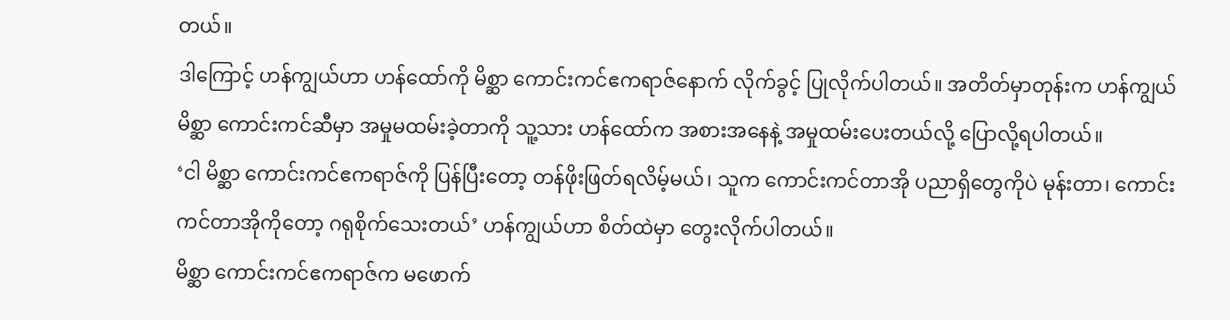တယ်။
ဒါကြောင့် ဟန်ကျွယ်ဟာ ဟန်ထော်ကို မိစ္ဆာ ကောင်းကင်ဧကရာဇ်‌နောက် လိုက်ခွင့် ပြုလိုက်ပါတယ်။ အတိတ်မှာတုန်းက ဟန်ကျွယ် မိစ္ဆာ ကောင်းကင်ဆီမှာ အမှုမထမ်းခဲ့တာကို သူ့သား ဟန်ထော်က အစားအနေနဲ့ အမှုထမ်းပေးတယ်လို့ ပြောလို့ရပါတယ်။
‘ငါ မိစ္ဆာ ကောင်းကင်ဧကရာဇ်ကို ပြန်ပြီးတော့ တန်ဖိုးဖြတ်ရလိမ့်မယ်၊ သူက ကောင်းကင်တာအို ပညာရှိတွေကိုပဲ မုန်းတာ၊ ကောင်းကင်တာအိုကိုတော့ ဂရုစိုက်သေးတယ်’ ဟန်ကျွယ်ဟာ စိတ်ထဲမှာ တွေးလိုက်ပါတယ်။
မိစ္ဆာ ကောင်းကင်ဧကရာဇ်က မဖောက်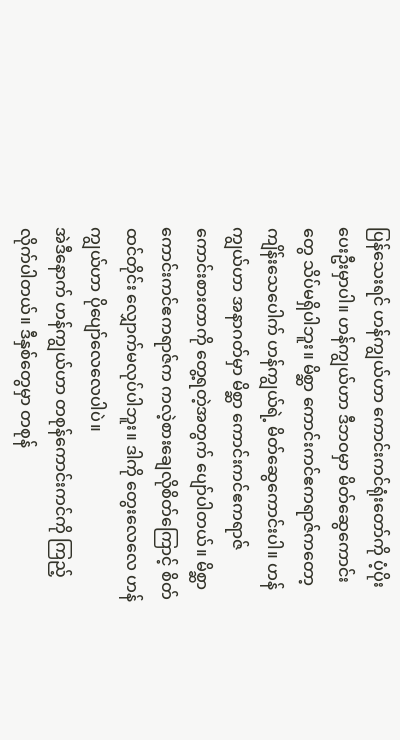ပြန်သေးရင် ဟန်ကျွယ်ဟာ ကောင်းကင်ရုံးတော်ကို ပံ့ပိုးပေးဦးမှာပါ။ ဟန်ကျွယ်ဟာ ဒီဘဝမှာ မိတ်ဆွေကောင်းတွေ သိပ်မရှိပါဘူး။ မိစ္ဆာ ကောင်းကင်ဧကရာဇ်ကတော့ ကျိန်းသေပေါက် ဟန်ကျွယ်ရဲ့ မိတ်ဆွေကောင်းပါ။ ဟန်ကျွယ်ဟာ အနာဂတ်မှာ မိစ္ဆာ ကောင်းကင်ဧကရာဇ် ကောင်းစားတာကို တွေ့ရတဲ့အတွက် ပျော်ပါတယ်။ မိစ္ဆာ ကောင်းကင်ဧကရာဇ်က ကလဲ့စားချေလိုစိတ်ကြောင့် စိတ်ထင်တိုင်း လျှောက်မလုပ်ပါဘူး။ ဒါကို တွေးလေလေ ဟန်ကျွယ်ဟာ ပိုပျော်လေလေပါပဲ။
အဲဒီနောက် ဟန်ကျွယ်ဟာ တစုန်ကောင်းကင်ကို ကြည့်လိုက်ပါတယ်။ ဒီနှစ်တွေမှာ တစုန်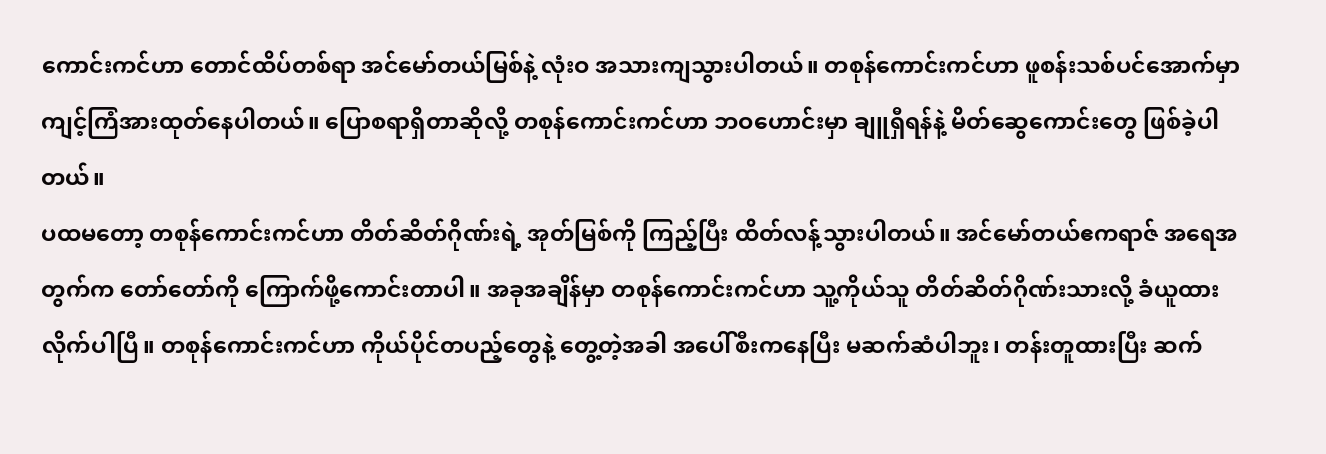ကောင်းကင်ဟာ တောင်ထိပ်တစ်ရာ အင်မော်တယ်မြစ်နဲ့ လုံးဝ အသားကျသွားပါတယ်။ တစုန်ကောင်းကင်ဟာ ဖူစန်းသစ်ပင်အောက်မှာ ကျင့်ကြံအားထုတ်နေပါတယ်။ ပြောစရာရှိတာဆိုလို့ တစုန်ကောင်းကင်ဟာ ဘဝဟောင်းမှာ ချူရှီရန်နဲ့ မိတ်ဆွေကောင်းတွေ ဖြစ်ခဲ့ပါတယ်။
ပထမတော့ တစုန်ကောင်းကင်ဟာ တိတ်ဆိတ်ဂိုဏ်းရဲ့ အုတ်မြစ်ကို ကြည့်ပြီး ထိတ်လန့်သွားပါတယ်။ အင်မော်တယ်ဧကရာဇ် အရေအတွက်က တော်တော်ကို ကြောက်ဖို့ကောင်းတာပါ။ အခုအချိန်မှာ တစုန်ကောင်းကင်ဟာ သူ့ကိုယ်သူ တိတ်ဆိတ်ဂိုဏ်းသားလို့ ခံယူထားလိုက်ပါပြီ။ တစုန်ကောင်းကင်ဟာ ကိုယ်ပိုင်တပည့်တွေနဲ့ တွေ့တဲ့အခါ အပေါ်စီးကနေပြီး မဆက်ဆံပါဘူး၊ တန်းတူထားပြီး ဆက်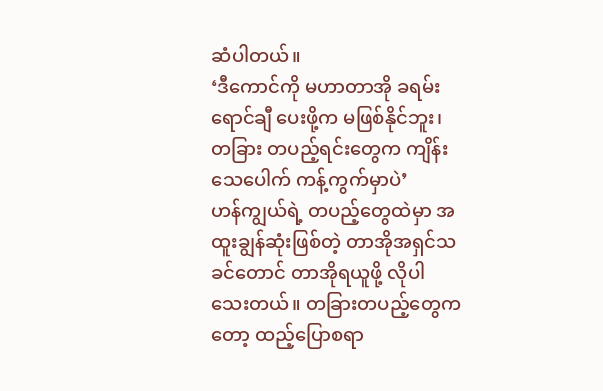ဆံပါတယ်။
‘ဒီကောင်ကို မဟာတာအို ခရမ်းရောင်ချီ ပေးဖို့က မဖြစ်နိုင်ဘူး၊ တခြား တပည့်ရင်းတွေက ကျိန်းသေပေါက် ကန့်ကွက်မှာပဲ’
ဟန်ကျွယ်ရဲ့ တပည့်တွေထဲမှာ အထူးချွန်ဆုံးဖြစ်တဲ့ တာအိုအရှင်သခင်တောင် တာအိုရယူဖို့ လိုပါသေးတယ်။ တခြားတပည့်တွေကတော့ ထည့်ပြောစရာ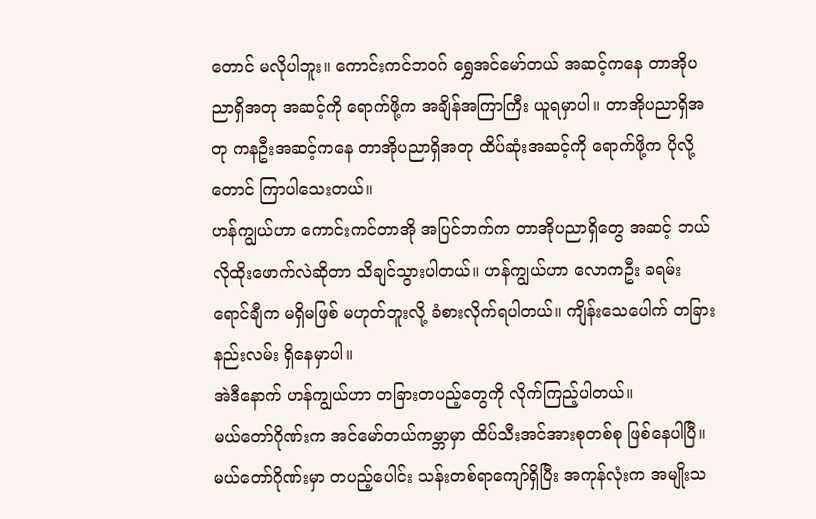တောင် မလိုပါဘူး။ ကောင်းကင်ဘဝဂ် ရွှေအင်မော်တယ် အဆင့်ကနေ တာအိုပညာရှိအတု အဆင့်ကို ရောက်ဖို့က အချိန်အကြာကြီး ယူရမှာပါ။ တာအိုပညာရှိအတု ကနဦးအဆင့်ကနေ တာအိုပညာရှိအတု ထိပ်ဆုံးအဆင့်ကို ရောက်ဖို့က ပိုလို့တောင် ကြာပါသေးတယ်။
ဟန်ကျွယ်ဟာ ကောင်းကင်တာအို အပြင်ဘက်က တာအိုပညာရှိတွေ အဆင့် ဘယ်လိုထိုးဖောက်လဲဆိုတာ သိချင်သွားပါတယ်။ ဟန်ကျွယ်ဟာ လောကဦး ခရမ်းရောင်ချီက မရှိမဖြစ် မဟုတ်ဘူးလို့ ခံစားလိုက်ရပါတယ်။ ကျိန်းသေပေါက် တခြားနည်းလမ်း ရှိနေမှာပါ။
အဲဒီနောက် ဟန်ကျွယ်ဟာ တခြားတပည့်တွေကို လိုက်ကြည့်ပါတယ်။
မယ်တော်ဂိုဏ်းက အင်မော်တယ်ကမ္ဘာမှာ ထိပ်သီးအင်အားစုတစ်စု ဖြစ်နေပါပြီ။ မယ်တော်ဂိုဏ်းမှာ တပည့်ပေါင်း သန်းတစ်ရာကျော်ရှိပြီး အကုန်လုံးက အမျိုးသ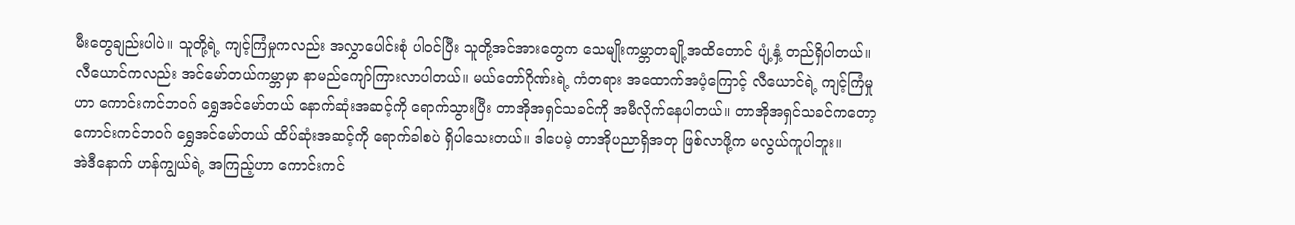မီးတွေချည်းပါပဲ။ သူတို့ရဲ့ ကျင့်ကြံမှုကလည်း အလွှာပေါင်းစုံ ပါဝင်ပြီး သူတို့အင်အားတွေက သေမျိုးကမ္ဘာတချို့အထိတောင် ပျံ့နှံ့ တည်ရှိပါတယ်။
လီယောင်ကလည်း အင်မော်တယ်ကမ္ဘာမှာ နာမည်ကျော်ကြားလာပါတယ်။ မယ်တော်ဂိုဏ်းရဲ့ ကံတရား အထောက်အပံ့ကြောင့် လီယောင်ရဲ့ ကျင့်ကြံမှုဟာ ကောင်းကင်ဘဝဂ် ရွှေအင်မော်တယ် နောက်ဆုံးအဆင့်ကို ရောက်သွားပြီး တာအိုအရှင်သခင်ကို အမီလိုက်နေပါတယ်။ တာအိုအရှင်သခင်ကတော့ ကောင်းကင်ဘဝဂ် ရွှေအင်မော်တယ် ထိပ်ဆုံးအဆင့်ကို ရောက်ခါစပဲ ရှိပါသေးတယ်။ ဒါပေမဲ့ တာအိုပညာရှိအတု ဖြစ်လာဖို့က မလွယ်ကူပါဘူး။
အဲဒီနောက် ဟန်ကျွယ်ရဲ့ အကြည့်ဟာ ကောင်းကင်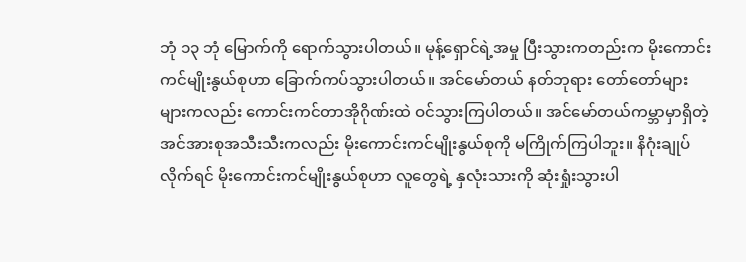ဘုံ ၁၃ ဘုံ မြောက်ကို ရောက်သွားပါတယ်။ မုန့်ရှောင်ရဲ့အမှု ပြီးသွားကတည်းက မိုးကောင်းကင်မျိုးနွယ်စုဟာ ခြောက်ကပ်သွားပါတယ်။ အင်မော်တယ် နတ်ဘုရား တော်တော်များများကလည်း ကောင်းကင်တာအိုဂိုဏ်းထဲ ဝင်သွားကြပါတယ်။ အင်မော်တယ်ကမ္ဘာမှာရှိတဲ့ အင်အားစုအသီးသီးကလည်း မိုးကောင်းကင်မျိုးနွယ်စုကို မကြိုက်ကြပါဘူး။ နိဂုံးချုပ်လိုက်ရင် မိုးကောင်းကင်မျိုးနွယ်စုဟာ လူတွေရဲ့ နှလုံးသားကို ဆုံးရှုံးသွားပါ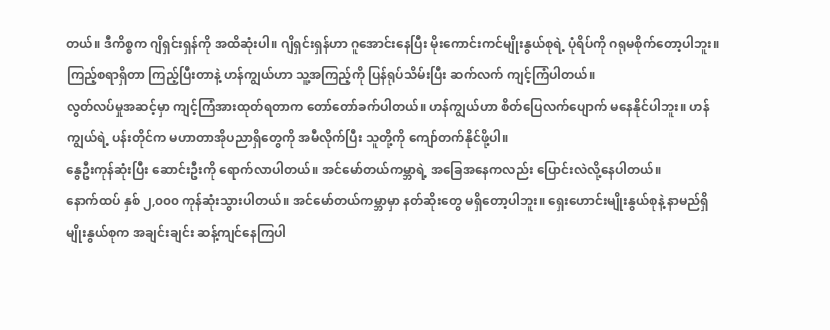တယ်။ ဒီကိစ္စက ဂျိရှင်းရှန်ကို အထိဆုံးပါ။ ဂျိရှင်းရှန်ဟာ ဂူအောင်းနေပြီး မိုးကောင်းကင်မျိုးနွယ်စုရဲ့ ပုံရိပ်ကို ဂရုမစိုက်တော့ပါဘူး။
ကြည့်စရာရှိတာ ကြည့်ပြီးတာနဲ့ ဟန်ကျွယ်ဟာ သူ့အကြည့်ကို ပြန်ရုပ်သိမ်းပြီး ဆက်လက် ကျင့်ကြံပါတယ်။
လွတ်လပ်မှုအဆင့်မှာ ကျင့်ကြံအားထုတ်ရတာက တော်တော်ခက်ပါတယ်။ ဟန်ကျွယ်ဟာ စိတ်ပြေလက်ပျောက် မနေနိုင်ပါဘူး။ ဟန်ကျွယ်ရဲ့ ပန်းတိုင်က မဟာတာအိုပညာရှိတွေကို အမီလိုက်ပြီး သူတို့ကို ကျော်တက်နိုင်ဖို့ပါ။
နွေဦးကုန်ဆုံးပြီး ဆောင်းဦးကို ရောက်လာပါတယ်။ အင်မော်တယ်ကမ္ဘာရဲ့ အခြေအနေကလည်း ပြောင်းလဲလို့နေပါတယ်။
နောက်ထပ် နှစ် ၂,၀၀၀ ကုန်ဆုံးသွားပါတယ်။ အင်မော်တယ်ကမ္ဘာမှာ နတ်ဆိုးတွေ မရှိတော့ပါဘူး။ ရှေးဟောင်းမျိုးနွယ်စုနဲ့ နာမည်ရှိမျိုးနွယ်စုက အချင်းချင်း ဆန့်ကျင်နေကြပါ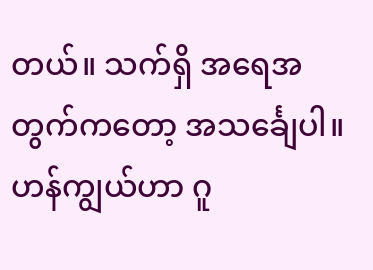တယ်။ သက်ရှိ အရေအတွက်ကတော့ အသင်္ချေပါ။
ဟန်ကျွယ်ဟာ ဂူ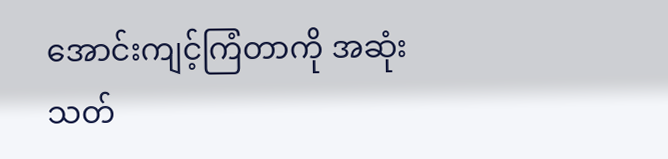အောင်းကျင့်ကြံတာကို အဆုံးသတ်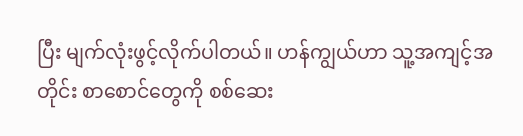ပြီး မျက်လုံးဖွင့်လိုက်ပါတယ်။ ဟန်ကျွယ်ဟာ သူ့အကျင့်အတိုင်း စာစောင်တွေကို စစ်ဆေး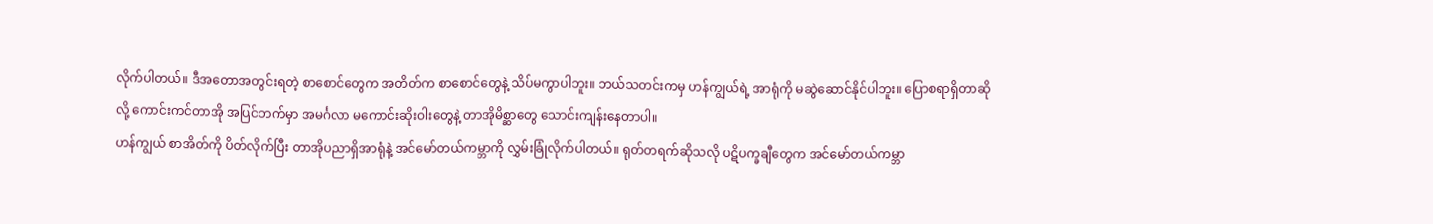လိုက်ပါတယ်။ ဒီအတောအတွင်းရတဲ့ စာစောင်တွေက အတိတ်က စာစောင်တွေနဲ့ သိပ်မကွာပါဘူး။ ဘယ်သတင်းကမှ ဟန်ကျွယ်ရဲ့ အာရုံကို မဆွဲဆောင်နိုင်ပါဘူး။ ပြောစရာရှိတာဆိုလို့ ကောင်းကင်တာအို အပြင်ဘက်မှာ အမင်္ဂလာ မကောင်းဆိုးဝါးတွေနဲ့ တာအိုမိစ္ဆာတွေ သောင်းကျန်းနေတာပါ။
ဟန်ကျွယ် စာအိတ်ကို ပိတ်လိုက်ပြီး တာအိုပညာရှိအာရုံနဲ့ အင်မော်တယ်ကမ္ဘာကို လွှမ်းခြုံလိုက်ပါတယ်။ ရုတ်တရက်ဆိုသလို ပဋိပက္ခချီတွေက အင်မော်တယ်ကမ္ဘာ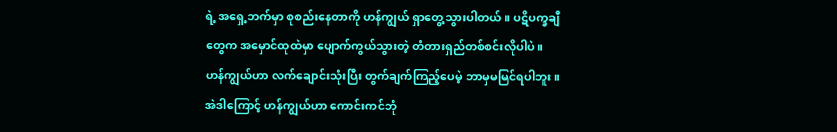ရဲ့ အရှေ့ဘက်မှာ စုစည်းနေတာကို ဟန်ကျွယ် ရှာတွေ့သွားပါတယ်။ ပဋိပက္ခချီတွေက အမှောင်ထုထဲမှာ ပျောက်ကွယ်သွားတဲ့ တံတားရှည်တစ်စင်းလိုပါပဲ။
ဟန်ကျွယ်ဟာ လက်ချောင်းသုံးပြီး တွက်ချက်ကြည့်ပေမဲ့ ဘာမှမမြင်ရပါဘူး။ အဲဒါကြောင့် ဟန်ကျွယ်ဟာ ကောင်းကင်ဘုံ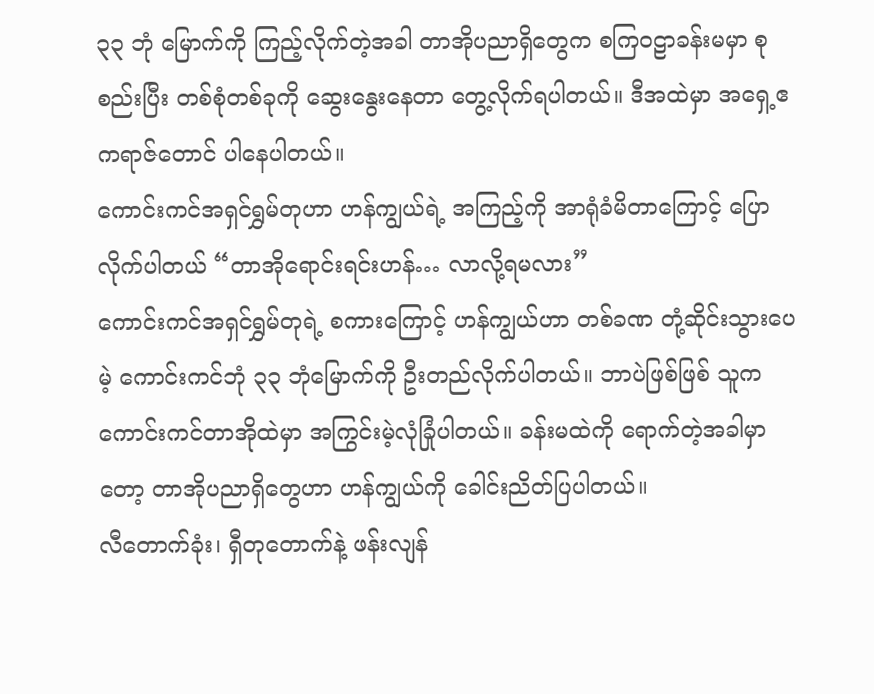၃၃ ဘုံ မြောက်ကို ကြည့်လိုက်တဲ့အခါ တာအိုပညာရှိတွေက စကြဝဠာခန်းမမှာ စုစည်းပြီး တစ်စုံတစ်ခုကို ဆွေးနွေးနေတာ တွေ့လိုက်ရပါတယ်။ ဒီအထဲမှာ အရှေ့ဧကရာဇ်တောင် ပါနေပါတယ်။
ကောင်းကင်အရှင်ရွှမ်တုဟာ ဟန်ကျွယ်ရဲ့ အကြည့်ကို အာရုံခံမိတာကြောင့် ပြောလိုက်ပါတယ် “တာအိုရောင်းရင်းဟန်… လာလို့ရမလား”
ကောင်းကင်အရှင်ရွှမ်တုရဲ့ စကားကြောင့် ဟန်ကျွယ်ဟာ တစ်ခဏ တုံ့ဆိုင်းသွားပေမဲ့ ကောင်းကင်ဘုံ ၃၃ ဘုံမြောက်ကို ဦးတည်လိုက်ပါတယ်။ ဘာပဲဖြစ်ဖြစ် သူက ကောင်းကင်တာအိုထဲမှာ အကြွင်းမဲ့လုံခြုံပါတယ်။ ခန်းမထဲကို ရောက်တဲ့အခါမှာတော့ တာအိုပညာရှိတွေဟာ ဟန်ကျွယ်ကို ခေါင်းညိတ်ပြပါတယ်။
လီတောက်ခုံး၊ ရှီတုတောက်နဲ့ ဖန်းလျန်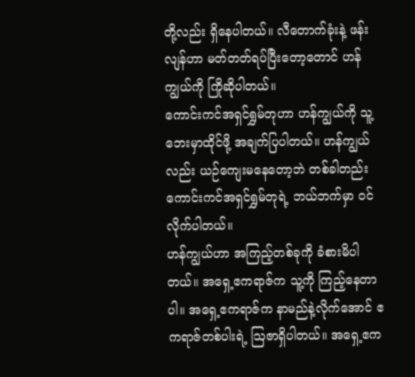တို့လည်း ရှိနေပါတယ်။ လီတောက်ခုံးနဲ့ ဖန်းလျန်ဟာ မတ်တတ်ရပ်ပြီးတော့တောင် ဟန်ကျွယ်ကို ကြိုဆိုပါတယ်။
ကောင်းကင်အရှင်ရွှမ်တုဟာ ဟန်ကျွယ်ကို သူ့ဘေးမှာထိုင်ဖို့ အချက်ပြပါတယ်။ ဟန်ကျွယ်လည်း ယဉ်ကျေးမနေတော့ဘဲ တစ်ခါတည်း ကောင်းကင်အရှင်ရွှမ်တုရဲ့ ဘယ်ဘက်မှာ ဝင်လိုက်ပါတယ်။
ဟန်ကျွယ်ဟာ အကြည့်တစ်ခုကို ခံစားမိပါတယ်။ အရှေ့ဧကရာဇ်က သူ့ကို ကြည့်နေတာပါ။ အရှေ့ဧကရာဇ်က နာမည်နဲ့လိုက်အောင် ဧကရာဇ်တစ်ပါးရဲ့ ဩဇာရှိပါတယ်။ အရှေ့ဧက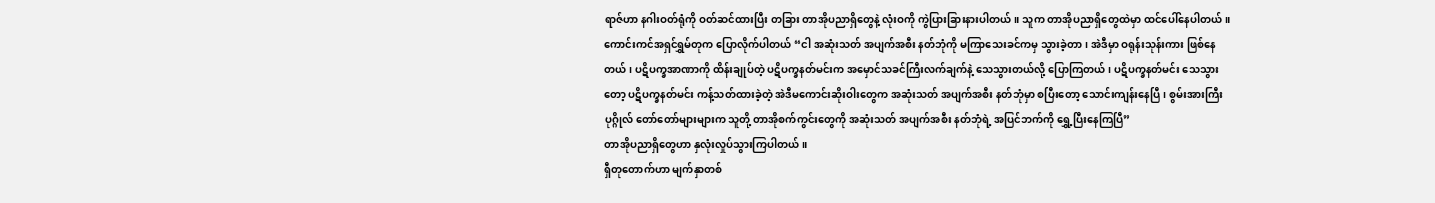ရာဇ်ဟာ နဂါးဝတ်ရုံကို ဝတ်ဆင်ထားပြီး တခြား တာအိုပညာရှိတွေနဲ့ လုံးဝကို ကွဲပြားခြားနားပါတယ်။ သူက တာအိုပညာရှိတွေထဲမှာ ထင်ပေါ်နေပါတယ်။
ကောင်းကင်အရှင်ရွှမ်တုက ပြောလိုက်ပါတယ် “ငါ အဆုံးသတ် အပျက်အစီး နတ်ဘုံကို မကြာသေးခင်ကမှ သွားခဲ့တာ၊ အဲဒီမှာ ဝရုန်းသုန်းကား ဖြစ်နေတယ်၊ ပဋိပက္ခအာဏာကို ထိန်းချုပ်တဲ့ ပဋိပက္ခနတ်မင်းက အမှောင်သခင်ကြီးလက်ချက်နဲ့ သေသွားတယ်လို့ ပြောကြတယ်၊ ပဋိပက္ခနတ်မင်း သေသွားတော့ ပဋိပက္ခနတ်မင်း ကန့်သတ်ထားခဲ့တဲ့ အဲဒီမကောင်းဆိုးဝါးတွေက အဆုံးသတ် အပျက်အစီး နတ်ဘုံမှာ စပြီးတော့ သောင်းကျန်းနေပြီ၊ စွမ်းအားကြီးပုဂ္ဂိုလ် တော်တော်များများက သူတို့ တာအိုစက်ကွင်းတွေကို အဆုံးသတ် အပျက်အစီး နတ်ဘုံရဲ့ အပြင်ဘက်ကို ရွှေ့ပြီးနေကြပြီ”
တာအိုပညာရှိတွေဟာ နှလုံးလှုပ်သွားကြပါတယ်။
ရှီတုတောက်ဟာ မျက်နှာတစ်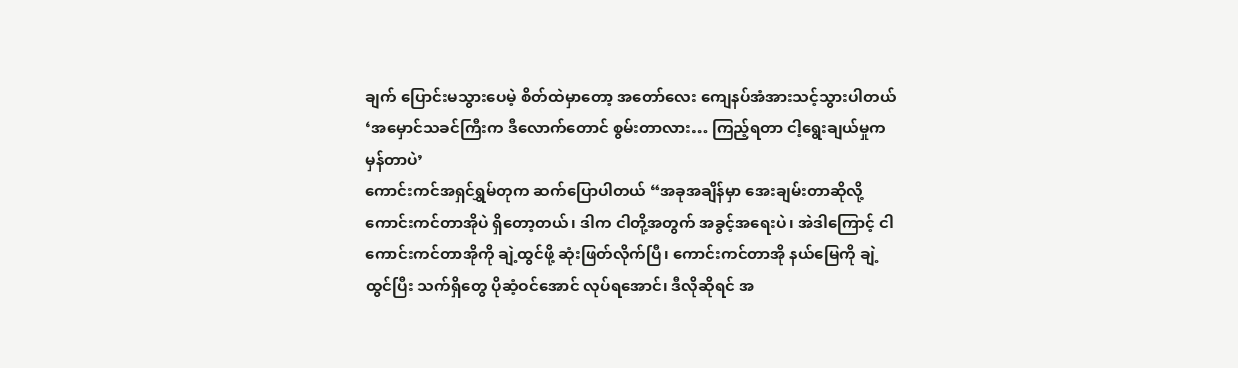ချက် ပြောင်းမသွားပေမဲ့ စိတ်ထဲမှာတော့ အတော်လေး ကျေနပ်အံအားသင့်သွားပါတယ် ‘အမှောင်သခင်ကြီးက ဒီလောက်တောင် စွမ်းတာလား… ကြည့်ရတာ ငါ့ရွေးချယ်မှုက မှန်တာပဲ’
ကောင်းကင်အရှင်ရွှမ်တုက ဆက်ပြောပါတယ် “အခုအချိန်မှာ အေးချမ်းတာဆိုလို့ ကောင်းကင်တာအိုပဲ ရှိတော့တယ်၊ ဒါက ငါတို့အတွက် အခွင့်အရေးပဲ၊ အဲဒါကြောင့် ငါ ကောင်းကင်တာအိုကို ချဲ့ထွင်ဖို့ ဆုံးဖြတ်လိုက်ပြီ၊ ကောင်းကင်တာအို နယ်မြေကို ချဲ့ထွင်ပြီး သက်ရှိတွေ ပိုဆံ့ဝင်အောင် လုပ်ရအောင်၊ ဒီလိုဆိုရင် အ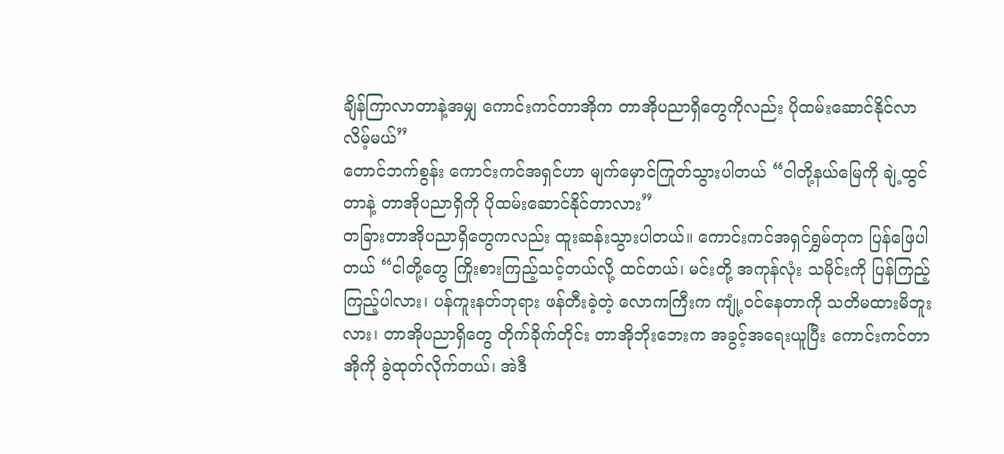ချိန်ကြာလာတာနဲ့အမျှ ကောင်းကင်တာအိုက တာအိုပညာရှိတွေကိုလည်း ပိုထမ်းဆောင်နိုင်လာလိမ့်မယ်”
တောင်ဘက်စွန်း ကောင်းကင်အရှင်ဟာ မျက်မှောင်ကြုတ်သွားပါတယ် “ငါတို့နယ်မြေကို ချဲ့ထွင်တာနဲ့ တာအိုပညာရှိကို ပိုထမ်းဆောင်နိုင်တာလား”
တခြားတာအိုပညာရှိတွေကလည်း ထူးဆန်းသွားပါတယ်။ ကောင်းကင်အရှင်ရွှမ်တုက ပြန်ဖြေပါတယ် “ငါတို့တွေ ကြိုးစားကြည့်သင့်တယ်လို့ ထင်တယ်၊ မင်းတို့ အကုန်လုံး သမိုင်းကို ပြန်ကြည့်ကြည့်ပါလား၊ ပန်ကူးနတ်ဘုရား ဖန်တီးခဲ့တဲ့ လောကကြီးက ကျုံ့ဝင်နေတာကို သတိမထားမိဘူးလား၊ တာအိုပညာရှိတွေ တိုက်ခိုက်တိုင်း တာအိုဘိုးဘေးက အခွင့်အရေးယူပြီး ကောင်းကင်တာအိုကို ခွဲထုတ်လိုက်တယ်၊ အဲဒီ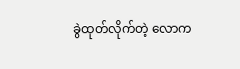ခွဲထုတ်လိုက်တဲ့ လောက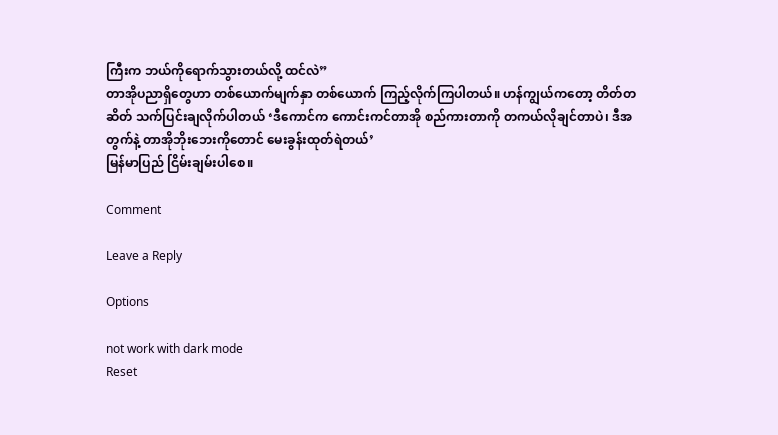ကြီးက ဘယ်ကိုရောက်သွားတယ်လို့ ထင်လဲ”
တာအိုပညာရှိတွေဟာ တစ်ယောက်မျက်နှာ တစ်ယောက် ကြည့်လိုက်ကြပါတယ်။ ဟန်ကျွယ်ကတော့ တိတ်တဆိတ် သက်ပြင်းချလိုက်ပါတယ် ‘ဒီကောင်က ကောင်းကင်တာအို စည်ကားတာကို တကယ်လိုချင်တာပဲ၊ ဒီအတွက်နဲ့ တာအိုဘိုးဘေးကိုတောင် မေးခွန်းထုတ်ရဲတယ်’
မြန်မာပြည် ငြိမ်းချမ်းပါစေ။

Comment

Leave a Reply

Options

not work with dark mode
Reset